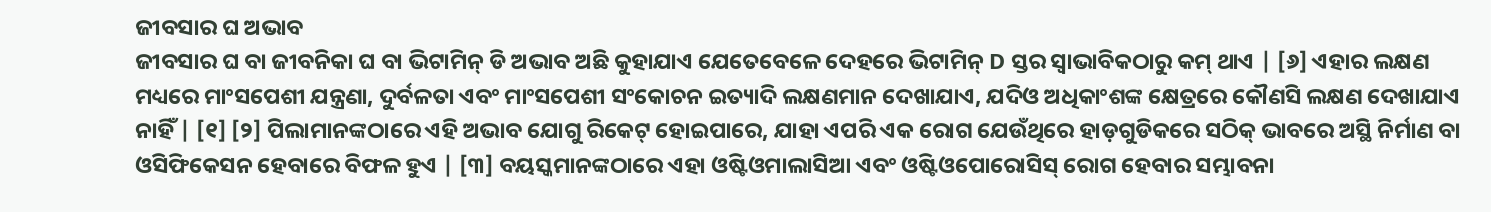ଜୀବସାର ଘ ଅଭାବ
ଜୀବସାର ଘ ବା ଜୀବନିକା ଘ ବା ଭିଟାମିନ୍ ଡି ଅଭାବ ଅଛି କୁହାଯାଏ ଯେତେବେଳେ ଦେହରେ ଭିଟାମିନ୍ D ସ୍ତର ସ୍ୱାଭାବିକଠାରୁ କମ୍ ଥାଏ | [୬] ଏହାର ଲକ୍ଷଣ ମଧ୍ୟରେ ମାଂସପେଶୀ ଯନ୍ତ୍ରଣା, ଦୁର୍ବଳତା ଏବଂ ମାଂସପେଶୀ ସଂକୋଚନ ଇତ୍ୟାଦି ଲକ୍ଷଣମାନ ଦେଖାଯାଏ, ଯଦିଓ ଅଧିକାଂଶଙ୍କ କ୍ଷେତ୍ରରେ କୌଣସି ଲକ୍ଷଣ ଦେଖାଯାଏ ନାହିଁ | [୧] [୨] ପିଲାମାନଙ୍କଠାରେ ଏହି ଅଭାବ ଯୋଗୁ ରିକେଟ୍ ହୋଇପାରେ, ଯାହା ଏପରି ଏକ ରୋଗ ଯେଉଁଥିରେ ହାଡ଼ଗୁଡିକରେ ସଠିକ୍ ଭାବରେ ଅସ୍ଥି ନିର୍ମାଣ ବା ଓସିଫିକେସନ ହେବାରେ ବିଫଳ ହୁଏ | [୩] ବୟସ୍କମାନଙ୍କଠାରେ ଏହା ଓଷ୍ଟିଓମାଲାସିଆ ଏବଂ ଓଷ୍ଟିଓପୋରୋସିସ୍ ରୋଗ ହେବାର ସମ୍ଭାବନା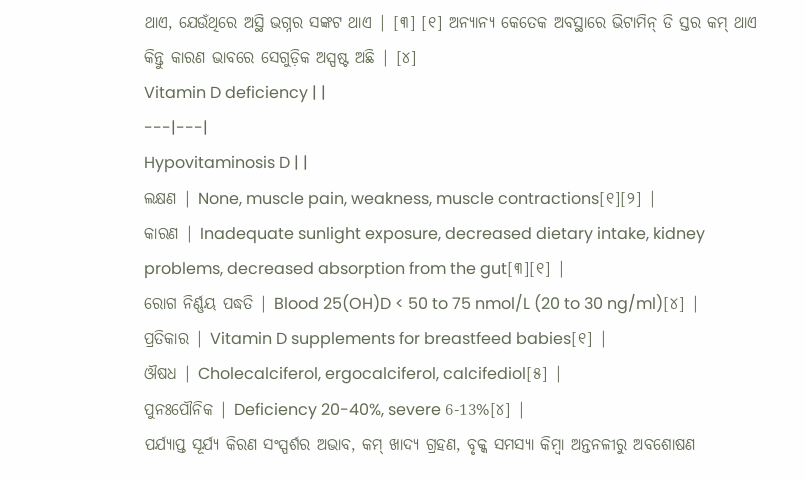ଥାଏ, ଯେଉଁଥିରେ ଅସ୍ଥି ଭଗ୍ନର ସଙ୍କଟ ଥାଏ | [୩] [୧] ଅନ୍ୟାନ୍ୟ କେତେକ ଅବସ୍ଥାରେ ଭିଟାମିନ୍ ଡି ସ୍ତର କମ୍ ଥାଏ କିନ୍ତୁ କାରଣ ଭାବରେ ସେଗୁଡ଼ିକ ଅସ୍ପଷ୍ଟ ଅଛି | [୪]
Vitamin D deficiency | |
---|---|
Hypovitaminosis D | |
ଲକ୍ଷଣ | None, muscle pain, weakness, muscle contractions[୧][୨] |
କାରଣ | Inadequate sunlight exposure, decreased dietary intake, kidney problems, decreased absorption from the gut[୩][୧] |
ରୋଗ ନିର୍ଣ୍ଣୟ ପଦ୍ଧତି | Blood 25(OH)D < 50 to 75 nmol/L (20 to 30 ng/ml)[୪] |
ପ୍ରତିକାର | Vitamin D supplements for breastfeed babies[୧] |
ଔଷଧ | Cholecalciferol, ergocalciferol, calcifediol[୫] |
ପୁନଃପୌନିକ | Deficiency 20-40%, severe 6-13%[୪] |
ପର୍ଯ୍ୟାପ୍ତ ସୂର୍ଯ୍ୟ କିରଣ ସଂସ୍ପର୍ଶର ଅଭାବ, କମ୍ ଖାଦ୍ୟ ଗ୍ରହଣ, ବୃକ୍କ ସମସ୍ୟା କିମ୍ବା ଅନ୍ତନଳୀରୁ ଅବଶୋଷଣ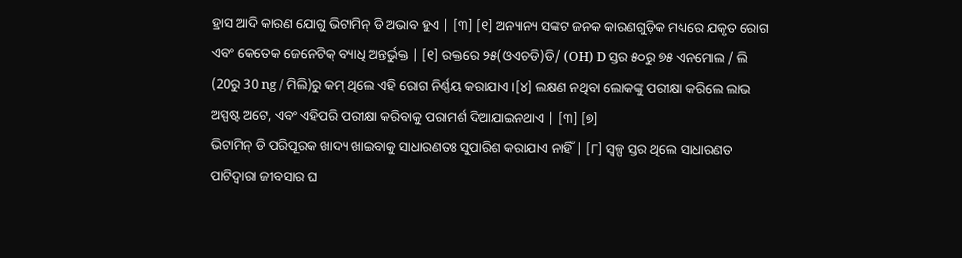ହ୍ରାସ ଆଦି କାରଣ ଯୋଗୁ ଭିଟାମିନ୍ ଡି ଅଭାବ ହୁଏ | [୩] [୧] ଅନ୍ୟାନ୍ୟ ସଙ୍କଟ ଜନକ କାରଣଗୁଡ଼ିକ ମଧ୍ୟରେ ଯକୃତ ରୋଗ ଏବଂ କେତେକ ଜେନେଟିକ୍ ବ୍ୟାଧି ଅନ୍ତର୍ଭୁକ୍ତ | [୧] ରକ୍ତରେ ୨୫(ଓଏଚଡି)ଡି/ (OH) D ସ୍ତର ୫୦ରୁ ୭୫ ଏନମୋଲ / ଲି (20ରୁ 30 ng / ମିଲି)ରୁ କମ୍ ଥିଲେ ଏହି ରୋଗ ନିର୍ଣ୍ଣୟ କରାଯାଏ ।[୪] ଲକ୍ଷଣ ନଥିବା ଲୋକଙ୍କୁ ପରୀକ୍ଷା କରିଲେ ଲାଭ ଅସ୍ପଷ୍ଟ ଅଟେ, ଏବଂ ଏହିପରି ପରୀକ୍ଷା କରିବାକୁ ପରାମର୍ଶ ଦିଆଯାଇନଥାଏ | [୩] [୭]
ଭିଟାମିନ୍ ଡି ପରିପୂରକ ଖାଦ୍ୟ ଖାଇବାକୁ ସାଧାରଣତଃ ସୁପାରିଶ କରାଯାଏ ନାହିଁ | [୮] ସ୍ୱଳ୍ପ ସ୍ତର ଥିଲେ ସାଧାରଣତ ପାଟିଦ୍ୱାରା ଜୀବସାର ଘ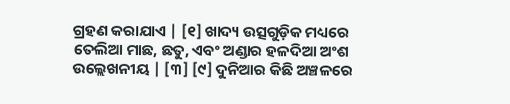ଗ୍ରହଣ କରାଯାଏ | [୧] ଖାଦ୍ୟ ଉତ୍ସଗୁଡ଼ିକ ମଧ୍ୟରେ ତେଲିଆ ମାଛ, ଛତୁ, ଏବଂ ଅଣ୍ଡାର ହଳଦିଆ ଅଂଶ ଉଲ୍ଲେଖନୀୟ | [୩] [୯] ଦୁନିଆର କିଛି ଅଞ୍ଚଳରେ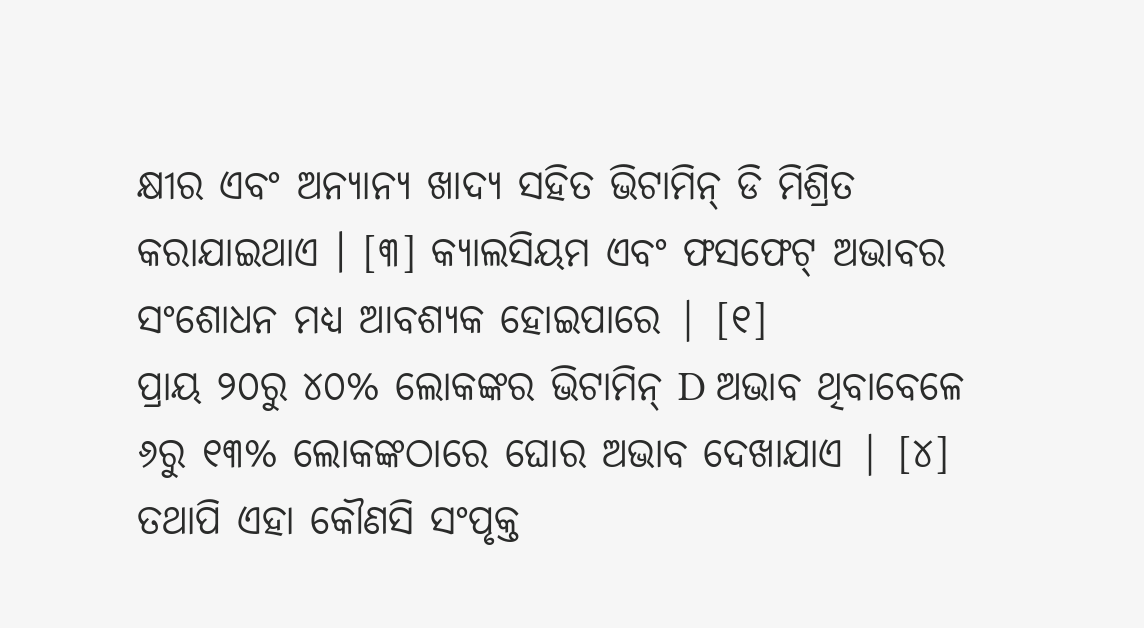କ୍ଷୀର ଏବଂ ଅନ୍ୟାନ୍ୟ ଖାଦ୍ୟ ସହିତ ଭିଟାମିନ୍ ଡି ମିଶ୍ରିତ କରାଯାଇଥାଏ । [୩] କ୍ୟାଲସିୟମ ଏବଂ ଫସଫେଟ୍ ଅଭାବର ସଂଶୋଧନ ମଧ୍ୟ ଆବଶ୍ୟକ ହୋଇପାରେ | [୧]
ପ୍ରାୟ ୨୦ରୁ ୪୦% ଲୋକଙ୍କର ଭିଟାମିନ୍ D ଅଭାବ ଥିବାବେଳେ ୬ରୁ ୧୩% ଲୋକଙ୍କଠାରେ ଘୋର ଅଭାବ ଦେଖାଯାଏ | [୪] ତଥାପି ଏହା କୌଣସି ସଂପୃକ୍ତ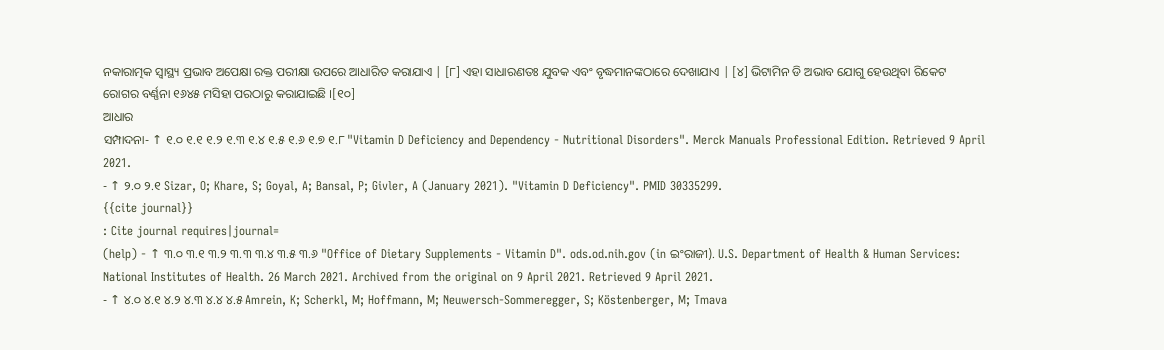ନକାରାତ୍ମକ ସ୍ୱାସ୍ଥ୍ୟ ପ୍ରଭାବ ଅପେକ୍ଷା ରକ୍ତ ପରୀକ୍ଷା ଉପରେ ଆଧାରିତ କରାଯାଏ | [୮] ଏହା ସାଧାରଣତଃ ଯୁବକ ଏବଂ ବୃଦ୍ଧମାନଙ୍କଠାରେ ଦେଖାଯାଏ | [୪] ଭିଟାମିନ ଡି ଅଭାବ ଯୋଗୁ ହେଉଥିବା ରିକେଟ ରୋଗର ବର୍ଣ୍ଣନା ୧୬୪୫ ମସିହା ପରଠାରୁ କରାଯାଇଛି ।[୧୦]
ଆଧାର
ସମ୍ପାଦନା- ↑ ୧.୦ ୧.୧ ୧.୨ ୧.୩ ୧.୪ ୧.୫ ୧.୬ ୧.୭ ୧.୮ "Vitamin D Deficiency and Dependency - Nutritional Disorders". Merck Manuals Professional Edition. Retrieved 9 April 2021.
- ↑ ୨.୦ ୨.୧ Sizar, O; Khare, S; Goyal, A; Bansal, P; Givler, A (January 2021). "Vitamin D Deficiency". PMID 30335299.
{{cite journal}}
: Cite journal requires|journal=
(help) - ↑ ୩.୦ ୩.୧ ୩.୨ ୩.୩ ୩.୪ ୩.୫ ୩.୬ "Office of Dietary Supplements - Vitamin D". ods.od.nih.gov (in ଇଂରାଜୀ). U.S. Department of Health & Human Services: National Institutes of Health. 26 March 2021. Archived from the original on 9 April 2021. Retrieved 9 April 2021.
- ↑ ୪.୦ ୪.୧ ୪.୨ ୪.୩ ୪.୪ ୪.୫ Amrein, K; Scherkl, M; Hoffmann, M; Neuwersch-Sommeregger, S; Köstenberger, M; Tmava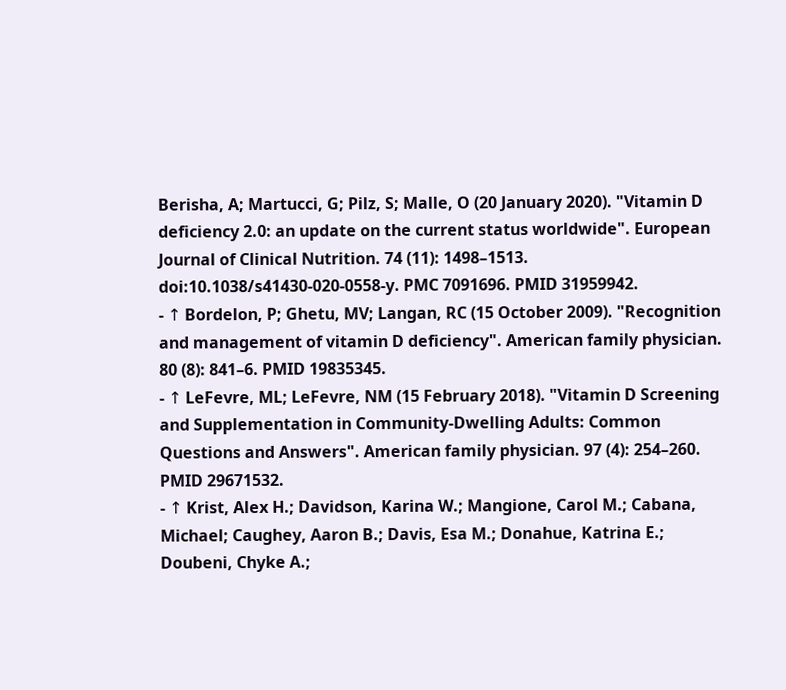Berisha, A; Martucci, G; Pilz, S; Malle, O (20 January 2020). "Vitamin D deficiency 2.0: an update on the current status worldwide". European Journal of Clinical Nutrition. 74 (11): 1498–1513. doi:10.1038/s41430-020-0558-y. PMC 7091696. PMID 31959942.
- ↑ Bordelon, P; Ghetu, MV; Langan, RC (15 October 2009). "Recognition and management of vitamin D deficiency". American family physician. 80 (8): 841–6. PMID 19835345.
- ↑ LeFevre, ML; LeFevre, NM (15 February 2018). "Vitamin D Screening and Supplementation in Community-Dwelling Adults: Common Questions and Answers". American family physician. 97 (4): 254–260. PMID 29671532.
- ↑ Krist, Alex H.; Davidson, Karina W.; Mangione, Carol M.; Cabana, Michael; Caughey, Aaron B.; Davis, Esa M.; Donahue, Katrina E.; Doubeni, Chyke A.;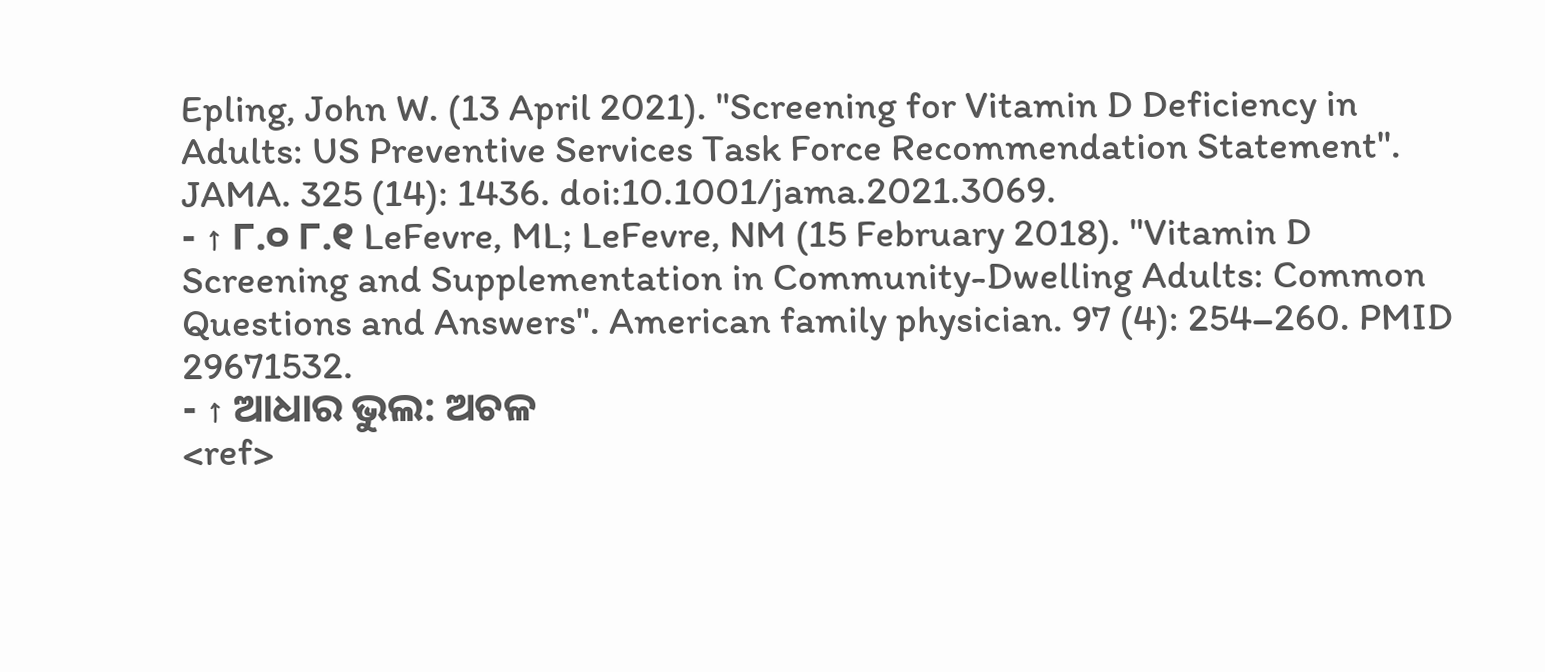Epling, John W. (13 April 2021). "Screening for Vitamin D Deficiency in Adults: US Preventive Services Task Force Recommendation Statement". JAMA. 325 (14): 1436. doi:10.1001/jama.2021.3069.
- ↑ ୮.୦ ୮.୧ LeFevre, ML; LeFevre, NM (15 February 2018). "Vitamin D Screening and Supplementation in Community-Dwelling Adults: Common Questions and Answers". American family physician. 97 (4): 254–260. PMID 29671532.
- ↑ ଆଧାର ଭୁଲ: ଅଚଳ
<ref>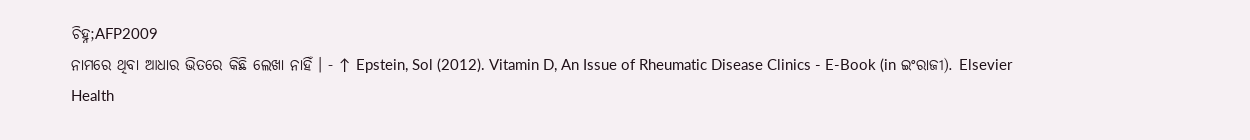ଚିହ୍ନ;AFP2009
ନାମରେ ଥିବା ଆଧାର ଭିତରେ କିଛି ଲେଖା ନାହିଁ । - ↑ Epstein, Sol (2012). Vitamin D, An Issue of Rheumatic Disease Clinics - E-Book (in ଇଂରାଜୀ). Elsevier Health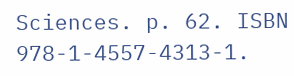Sciences. p. 62. ISBN 978-1-4557-4313-1.